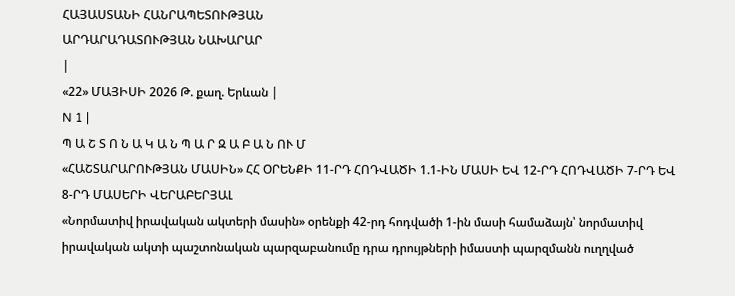ՀԱՅԱՍՏԱՆԻ ՀԱՆՐԱՊԵՏՈՒԹՅԱՆ
ԱՐԴԱՐԱԴԱՏՈՒԹՅԱՆ ՆԱԽԱՐԱՐ
|
«22» ՄԱՅԻՍԻ 2026 Թ. քաղ. Երևան |
N 1 |
Պ Ա Շ Տ Ո Ն Ա Կ Ա Ն Պ Ա Ր Զ Ա Բ Ա Ն ՈՒ Մ
«ՀԱՇՏԱՐԱՐՈՒԹՅԱՆ ՄԱՍԻՆ» ՀՀ ՕՐԵՆՔԻ 11-ՐԴ ՀՈԴՎԱԾԻ 1.1-ԻՆ ՄԱՍԻ ԵՎ 12-ՐԴ ՀՈԴՎԱԾԻ 7-ՐԴ ԵՎ 8-ՐԴ ՄԱՍԵՐԻ ՎԵՐԱԲԵՐՅԱԼ
«Նորմատիվ իրավական ակտերի մասին» օրենքի 42-րդ հոդվածի 1-ին մասի համաձայն՝ նորմատիվ իրավական ակտի պաշտոնական պարզաբանումը դրա դրույթների իմաստի պարզմանն ուղղված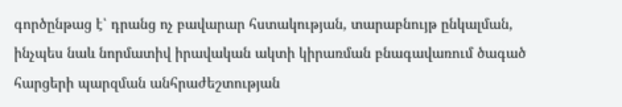գործընթաց է՝ դրանց ոչ բավարար հստակության, տարաբնույթ ընկալման, ինչպես նաև նորմատիվ իրավական ակտի կիրառման բնագավառում ծագած հարցերի պարզման անհրաժեշտության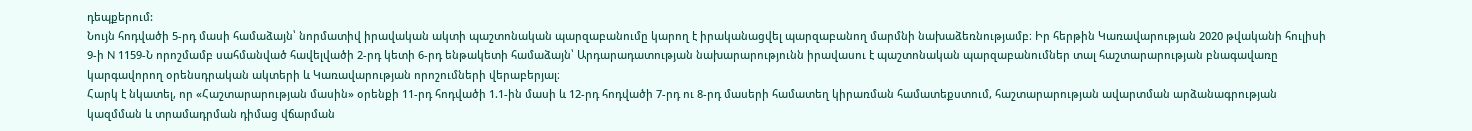դեպքերում:
Նույն հոդվածի 5-րդ մասի համաձայն՝ նորմատիվ իրավական ակտի պաշտոնական պարզաբանումը կարող է իրականացվել պարզաբանող մարմնի նախաձեռնությամբ։ Իր հերթին Կառավարության 2020 թվականի հուլիսի 9-ի N 1159-Ն որոշմամբ սահմանված հավելվածի 2-րդ կետի 6-րդ ենթակետի համաձայն՝ Արդարադատության նախարարությունն իրավասու է պաշտոնական պարզաբանումներ տալ հաշտարարության բնագավառը կարգավորող օրենսդրական ակտերի և Կառավարության որոշումների վերաբերյալ։
Հարկ է նկատել, որ «Հաշտարարության մասին» օրենքի 11-րդ հոդվածի 1.1-ին մասի և 12-րդ հոդվածի 7-րդ ու 8-րդ մասերի համատեղ կիրառման համատեքստում, հաշտարարության ավարտման արձանագրության կազմման և տրամադրման դիմաց վճարման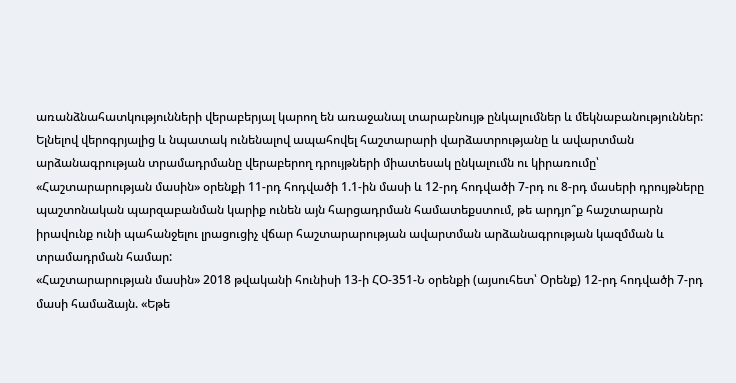առանձնահատկությունների վերաբերյալ կարող են առաջանալ տարաբնույթ ընկալումներ և մեկնաբանություններ:
Ելնելով վերոգրյալից և նպատակ ունենալով ապահովել հաշտարարի վարձատրությանը և ավարտման արձանագրության տրամադրմանը վերաբերող դրույթների միատեսակ ընկալումն ու կիրառումը՝ «Հաշտարարության մասին» օրենքի 11-րդ հոդվածի 1.1-ին մասի և 12-րդ հոդվածի 7-րդ ու 8-րդ մասերի դրույթները պաշտոնական պարզաբանման կարիք ունեն այն հարցադրման համատեքստում, թե արդյո՞ք հաշտարարն իրավունք ունի պահանջելու լրացուցիչ վճար հաշտարարության ավարտման արձանագրության կազմման և տրամադրման համար:
«Հաշտարարության մասին» 2018 թվականի հունիսի 13-ի ՀՕ-351-Ն օրենքի (այսուհետ՝ Օրենք) 12-րդ հոդվածի 7-րդ մասի համաձայն. «Եթե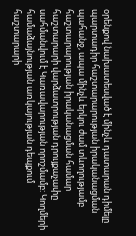օրենքով նախատեսված է մինչև դատարան դիմելը պարտադիր հաշտարարության իրականացման պահանջ, ապա մինչև երկու ժամ տևողությամբ հաշտարարության իրականացման համար հաշտարարի վարձատրության դրույքաչափը սահմանվում է Կառավարության որոշմամբ: Կողմերի համաձայնության առկայության դեպքում հաշտարարի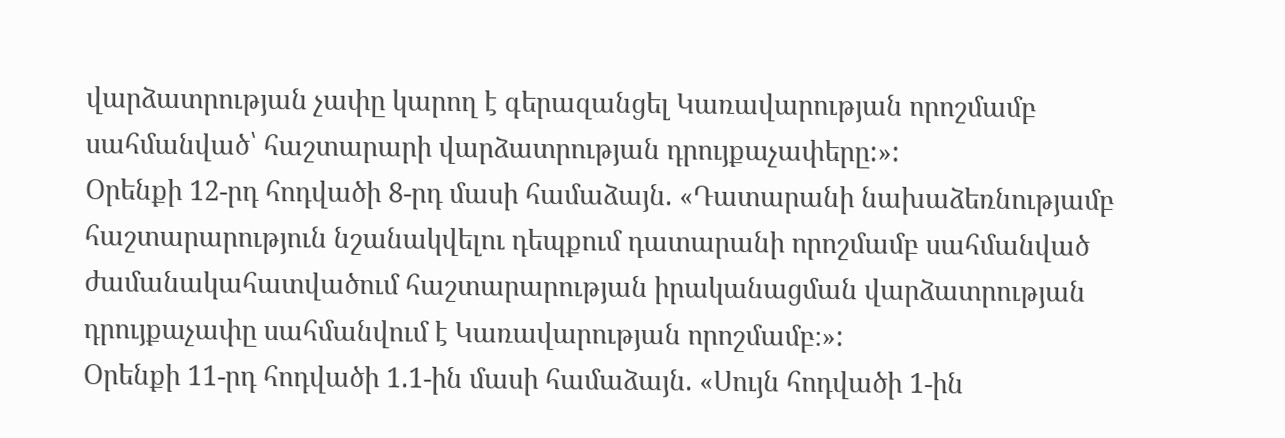վարձատրության չափը կարող է գերազանցել Կառավարության որոշմամբ սահմանված՝ հաշտարարի վարձատրության դրույքաչափերը:»:
Օրենքի 12-րդ հոդվածի 8-րդ մասի համաձայն. «Դատարանի նախաձեռնությամբ հաշտարարություն նշանակվելու դեպքում դատարանի որոշմամբ սահմանված ժամանակահատվածում հաշտարարության իրականացման վարձատրության դրույքաչափը սահմանվում է Կառավարության որոշմամբ։»:
Օրենքի 11-րդ հոդվածի 1.1-ին մասի համաձայն. «Սույն հոդվածի 1-ին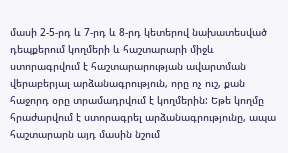մասի 2-5-րդ և 7-րդ և 8-րդ կետերով նախատեսված դեպքերում կողմերի և հաշտարարի միջև ստորագրվում է հաշտարարության ավարտման վերաբերյալ արձանագրություն, որը ոչ ուշ, քան հաջորդ օրը տրամադրվում է կողմերին: Եթե կողմը հրաժարվում է ստորագրել արձանագրությունը, ապա հաշտարարն այդ մասին նշում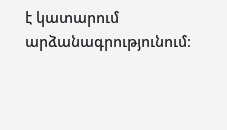է կատարում արձանագրությունում։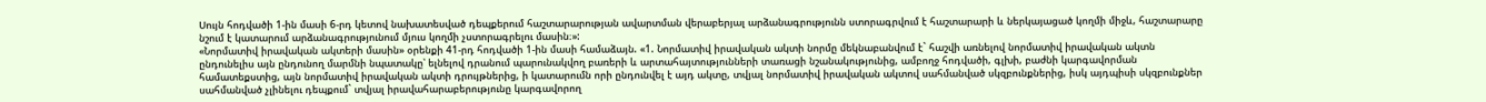Սույն հոդվածի 1-ին մասի 6-րդ կետով նախատեսված դեպքերում հաշտարարության ավարտման վերաբերյալ արձանագրությունն ստորագրվում է հաշտարարի և ներկայացած կողմի միջև, հաշտարարը նշում է կատարում արձանագրությունում մյուս կողմի չստորագրելու մասին։»:
«Նորմատիվ իրավական ակտերի մասին» օրենքի 41-րդ հոդվածի 1-ին մասի համաձայն. «1. Նորմատիվ իրավական ակտի նորմը մեկնաբանվում է` հաշվի առնելով նորմատիվ իրավական ակտն ընդունելիս այն ընդունող մարմնի նպատակը՝ ելնելով դրանում պարունակվող բառերի և արտահայտությունների տառացի նշանակությունից, ամբողջ հոդվածի, գլխի, բաժնի կարգավորման համատեքստից, այն նորմատիվ իրավական ակտի դրույթներից, ի կատարումն որի ընդունվել է այդ ակտը, տվյալ նորմատիվ իրավական ակտով սահմանված սկզբունքներից, իսկ այդպիսի սկզբունքներ սահմանված չլինելու դեպքում` տվյալ իրավահարաբերությունը կարգավորող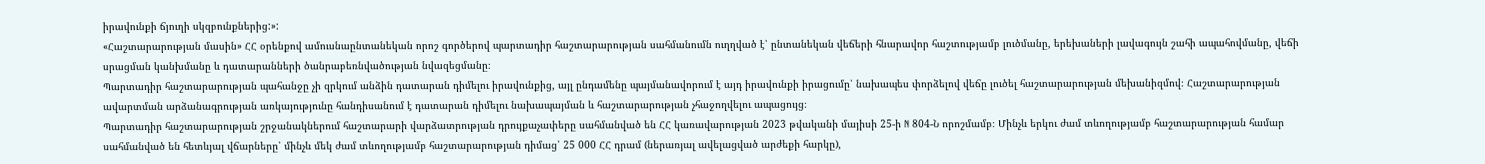իրավունքի ճյուղի սկզբունքներից:»:
«Հաշտարարության մասին» ՀՀ օրենքով ամուսնաընտանեկան որոշ գործերով պարտադիր հաշտարարության սահմանումն ուղղված է՝ ընտանեկան վեճերի հնարավոր հաշտությամբ լուծմանը, երեխաների լավագույն շահի ապահովմանը, վեճի սրացման կանխմանը և դատարանների ծանրաբեռնվածության նվազեցմանը։
Պարտադիր հաշտարարության պահանջը չի զրկում անձին դատարան դիմելու իրավունքից, այլ ընդամենը պայմանավորում է այդ իրավունքի իրացումը՝ նախապես փորձելով վեճը լուծել հաշտարարության մեխանիզմով։ Հաշտարարության ավարտման արձանագրության առկայությունը հանդիսանում է դատարան դիմելու նախապայման և հաշտարարության չհաջողվելու ապացույց։
Պարտադիր հաշտարարության շրջանակներում հաշտարարի վարձատրության դրույքաչափերը սահմանված են ՀՀ կառավարության 2023 թվականի մայիսի 25-ի N 804-Ն որոշմամբ։ Մինչև երկու ժամ տևողությամբ հաշտարարության համար սահմանված են հետևյալ վճարները՝ մինչև մեկ ժամ տևողությամբ հաշտարարության դիմաց՝ 25 000 ՀՀ դրամ (ներառյալ ավելացված արժեքի հարկը),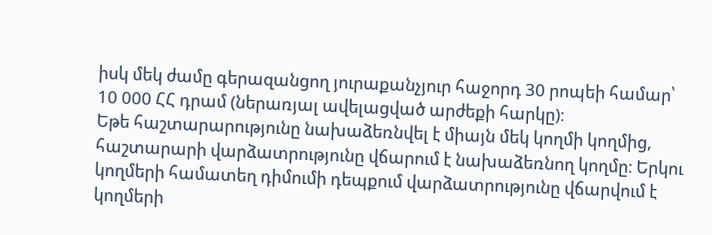իսկ մեկ ժամը գերազանցող յուրաքանչյուր հաջորդ 30 րոպեի համար՝ 10 000 ՀՀ դրամ (ներառյալ ավելացված արժեքի հարկը)։
Եթե հաշտարարությունը նախաձեռնվել է միայն մեկ կողմի կողմից, հաշտարարի վարձատրությունը վճարում է նախաձեռնող կողմը։ Երկու կողմերի համատեղ դիմումի դեպքում վարձատրությունը վճարվում է կողմերի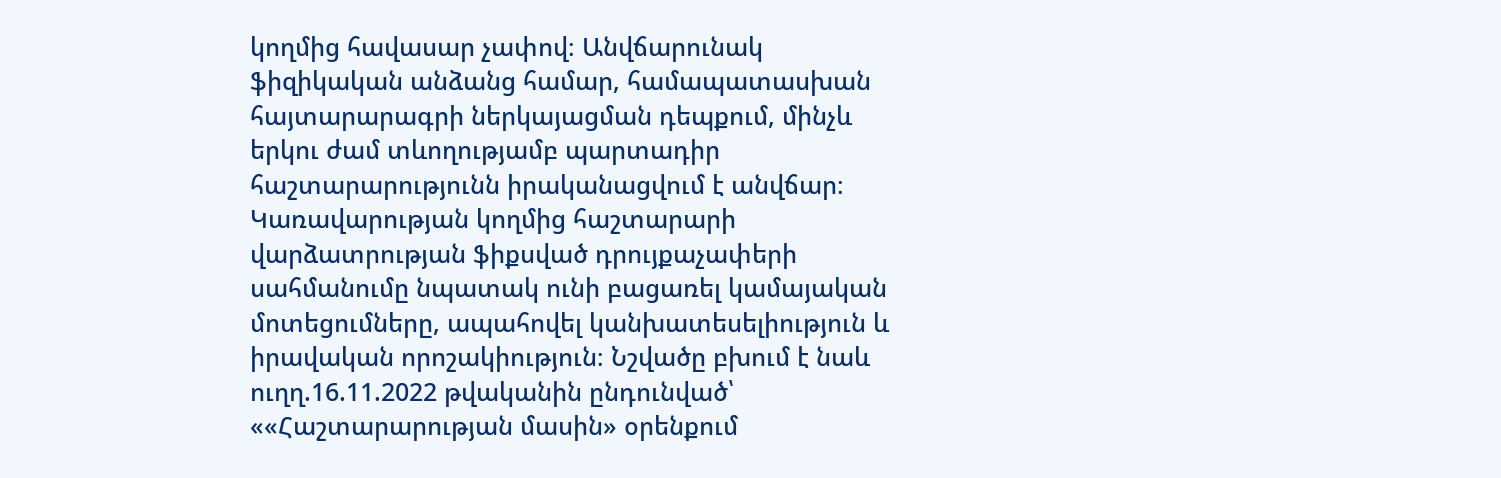կողմից հավասար չափով։ Անվճարունակ ֆիզիկական անձանց համար, համապատասխան հայտարարագրի ներկայացման դեպքում, մինչև երկու ժամ տևողությամբ պարտադիր հաշտարարությունն իրականացվում է անվճար։
Կառավարության կողմից հաշտարարի վարձատրության ֆիքսված դրույքաչափերի սահմանումը նպատակ ունի բացառել կամայական մոտեցումները, ապահովել կանխատեսելիություն և իրավական որոշակիություն։ Նշվածը բխում է նաև ուղղ.16.11.2022 թվականին ընդունված՝ ««Հաշտարարության մասին» օրենքում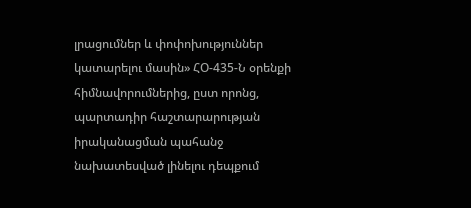լրացումներ և փոփոխություններ կատարելու մասին» ՀՕ-435-Ն օրենքի հիմնավորումներից, ըստ որոնց, պարտադիր հաշտարարության իրականացման պահանջ նախատեսված լինելու դեպքում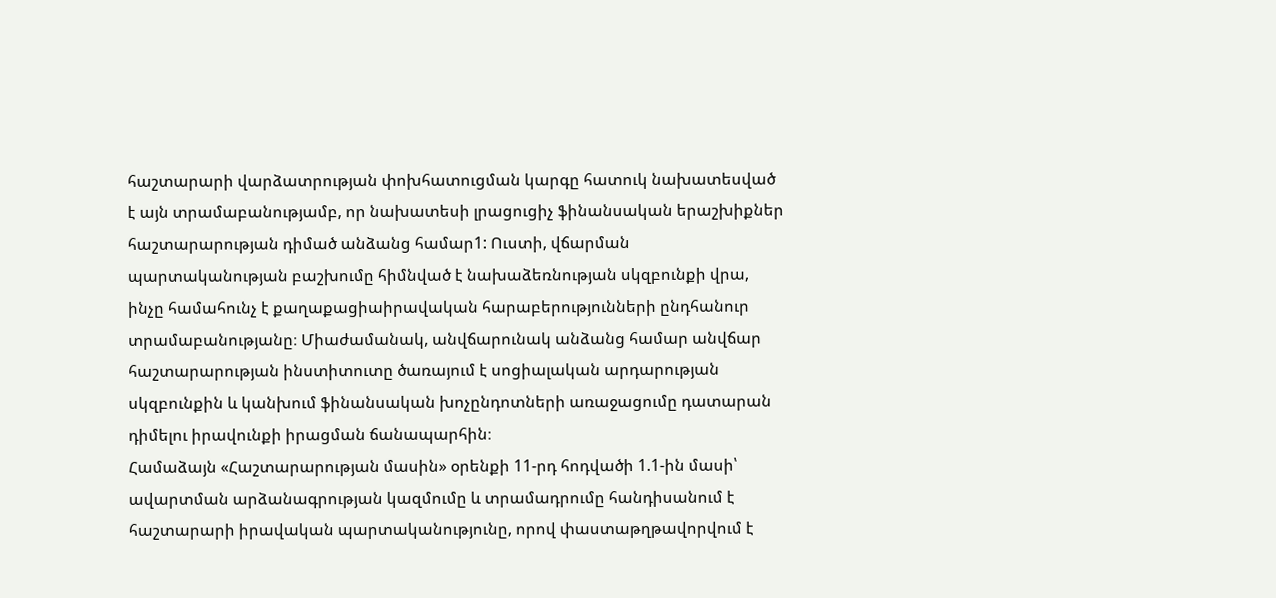հաշտարարի վարձատրության փոխհատուցման կարգը հատուկ նախատեսված է այն տրամաբանությամբ, որ նախատեսի լրացուցիչ ֆինանսական երաշխիքներ հաշտարարության դիմած անձանց համար1: Ուստի, վճարման պարտականության բաշխումը հիմնված է նախաձեռնության սկզբունքի վրա, ինչը համահունչ է քաղաքացիաիրավական հարաբերությունների ընդհանուր տրամաբանությանը։ Միաժամանակ, անվճարունակ անձանց համար անվճար հաշտարարության ինստիտուտը ծառայում է սոցիալական արդարության սկզբունքին և կանխում ֆինանսական խոչընդոտների առաջացումը դատարան դիմելու իրավունքի իրացման ճանապարհին։
Համաձայն «Հաշտարարության մասին» օրենքի 11-րդ հոդվածի 1.1-ին մասի՝ ավարտման արձանագրության կազմումը և տրամադրումը հանդիսանում է հաշտարարի իրավական պարտականությունը, որով փաստաթղթավորվում է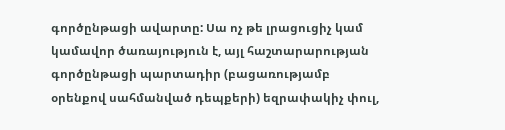գործընթացի ավարտը: Սա ոչ թե լրացուցիչ կամ կամավոր ծառայություն է, այլ հաշտարարության գործընթացի պարտադիր (բացառությամբ օրենքով սահմանված դեպքերի) եզրափակիչ փուլ,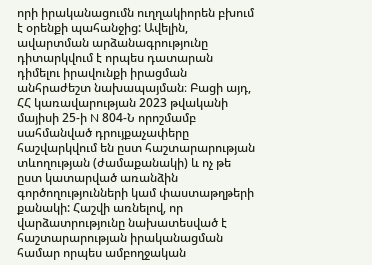որի իրականացումն ուղղակիորեն բխում է օրենքի պահանջից: Ավելին, ավարտման արձանագրությունը դիտարկվում է որպես դատարան դիմելու իրավունքի իրացման անհրաժեշտ նախապայման։ Բացի այդ, ՀՀ կառավարության 2023 թվականի մայիսի 25-ի N 804-Ն որոշմամբ սահմանված դրույքաչափերը հաշվարկվում են ըստ հաշտարարության տևողության (ժամաքանակի) և ոչ թե ըստ կատարված առանձին գործողությունների կամ փաստաթղթերի քանակի: Հաշվի առնելով, որ վարձատրությունը նախատեսված է հաշտարարության իրականացման համար որպես ամբողջական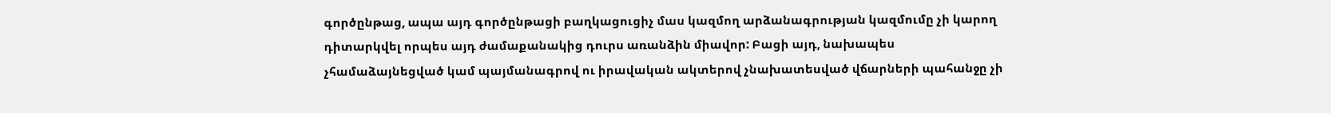գործընթաց, ապա այդ գործընթացի բաղկացուցիչ մաս կազմող արձանագրության կազմումը չի կարող դիտարկվել որպես այդ ժամաքանակից դուրս առանձին միավոր: Բացի այդ, նախապես չհամաձայնեցված կամ պայմանագրով ու իրավական ակտերով չնախատեսված վճարների պահանջը չի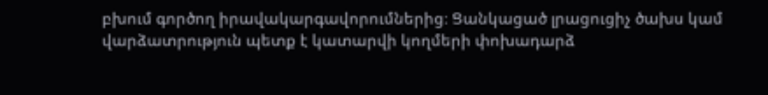բխում գործող իրավակարգավորումներից։ Ցանկացած լրացուցիչ ծախս կամ վարձատրություն պետք է կատարվի կողմերի փոխադարձ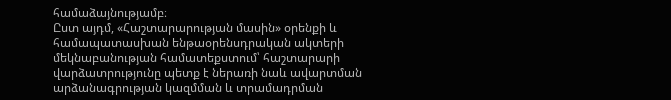համաձայնությամբ։
Ըստ այդմ, «Հաշտարարության մասին» օրենքի և համապատասխան ենթաօրենսդրական ակտերի մեկնաբանության համատեքստում՝ հաշտարարի վարձատրությունը պետք է ներառի նաև ավարտման արձանագրության կազմման և տրամադրման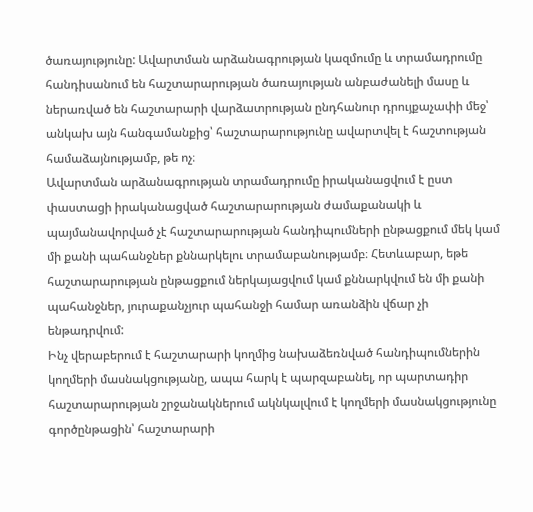ծառայությունը: Ավարտման արձանագրության կազմումը և տրամադրումը հանդիսանում են հաշտարարության ծառայության անբաժանելի մասը և ներառված են հաշտարարի վարձատրության ընդհանուր դրույքաչափի մեջ՝ անկախ այն հանգամանքից՝ հաշտարարությունը ավարտվել է հաշտության համաձայնությամբ, թե ոչ։
Ավարտման արձանագրության տրամադրումը իրականացվում է ըստ փաստացի իրականացված հաշտարարության ժամաքանակի և պայմանավորված չէ հաշտարարության հանդիպումների ընթացքում մեկ կամ մի քանի պահանջներ քննարկելու տրամաբանությամբ։ Հետևաբար, եթե հաշտարարության ընթացքում ներկայացվում կամ քննարկվում են մի քանի պահանջներ, յուրաքանչյուր պահանջի համար առանձին վճար չի ենթադրվում:
Ինչ վերաբերում է հաշտարարի կողմից նախաձեռնված հանդիպումներին կողմերի մասնակցությանը, ապա հարկ է պարզաբանել, որ պարտադիր հաշտարարության շրջանակներում ակնկալվում է կողմերի մասնակցությունը գործընթացին՝ հաշտարարի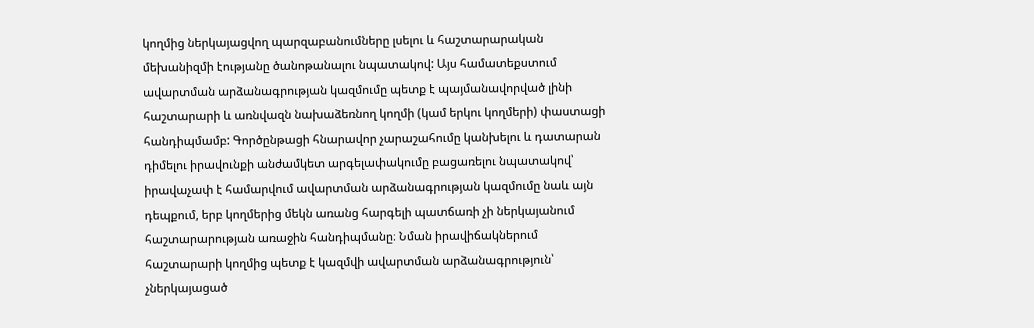կողմից ներկայացվող պարզաբանումները լսելու և հաշտարարական մեխանիզմի էությանը ծանոթանալու նպատակով: Այս համատեքստում ավարտման արձանագրության կազմումը պետք է պայմանավորված լինի հաշտարարի և առնվազն նախաձեռնող կողմի (կամ երկու կողմերի) փաստացի հանդիպմամբ: Գործընթացի հնարավոր չարաշահումը կանխելու և դատարան դիմելու իրավունքի անժամկետ արգելափակումը բացառելու նպատակով՝ իրավաչափ է համարվում ավարտման արձանագրության կազմումը նաև այն դեպքում, երբ կողմերից մեկն առանց հարգելի պատճառի չի ներկայանում հաշտարարության առաջին հանդիպմանը։ Նման իրավիճակներում հաշտարարի կողմից պետք է կազմվի ավարտման արձանագրություն՝ չներկայացած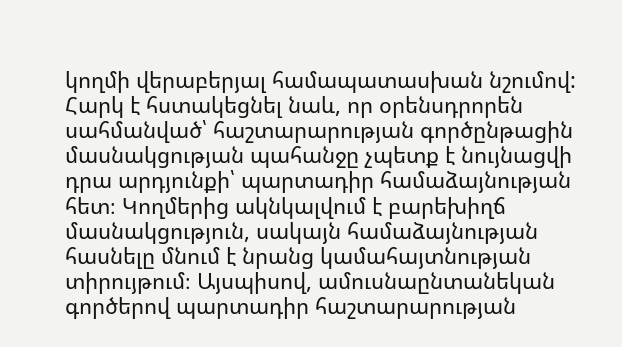կողմի վերաբերյալ համապատասխան նշումով:
Հարկ է հստակեցնել նաև, որ օրենսդրորեն սահմանված՝ հաշտարարության գործընթացին մասնակցության պահանջը չպետք է նույնացվի դրա արդյունքի՝ պարտադիր համաձայնության հետ։ Կողմերից ակնկալվում է բարեխիղճ մասնակցություն, սակայն համաձայնության հասնելը մնում է նրանց կամահայտնության տիրույթում։ Այսպիսով, ամուսնաընտանեկան գործերով պարտադիր հաշտարարության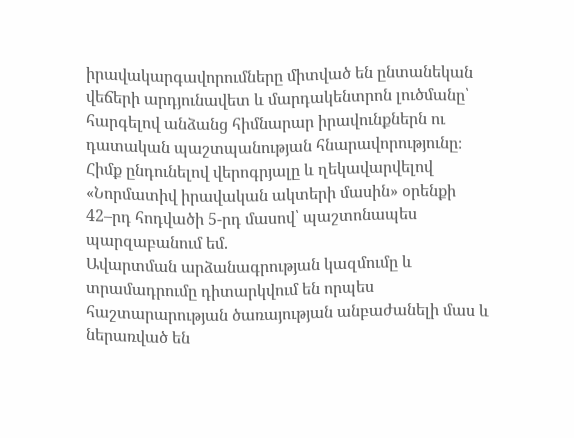իրավակարգավորումները միտված են ընտանեկան վեճերի արդյունավետ և մարդակենտրոն լուծմանը՝ հարգելով անձանց հիմնարար իրավունքներն ու դատական պաշտպանության հնարավորությունը։
Հիմք ընդունելով վերոգրյալը և ղեկավարվելով «Նորմատիվ իրավական ակտերի մասին» օրենքի 42–րդ հոդվածի 5-րդ մասով՝ պաշտոնապես պարզաբանում եմ.
Ավարտման արձանագրության կազմումը և տրամադրումը դիտարկվում են որպես հաշտարարության ծառայության անբաժանելի մաս և ներառված են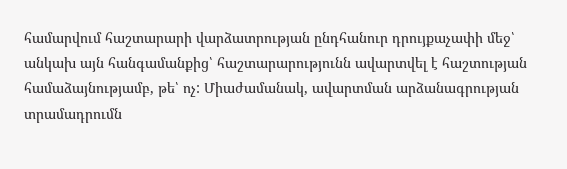համարվում հաշտարարի վարձատրության ընդհանուր դրույքաչափի մեջ՝ անկախ այն հանգամանքից՝ հաշտարարությունն ավարտվել է հաշտության համաձայնությամբ, թե՝ ոչ: Միաժամանակ, ավարտման արձանագրության տրամադրումն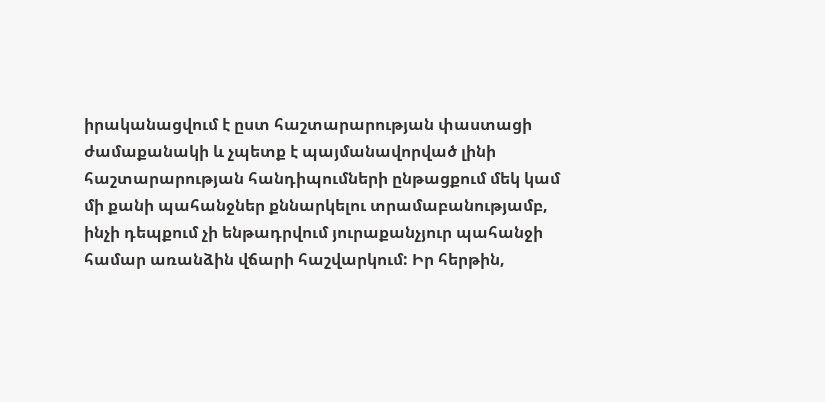իրականացվում է ըստ հաշտարարության փաստացի ժամաքանակի և չպետք է պայմանավորված լինի հաշտարարության հանդիպումների ընթացքում մեկ կամ մի քանի պահանջներ քննարկելու տրամաբանությամբ, ինչի դեպքում չի ենթադրվում յուրաքանչյուր պահանջի համար առանձին վճարի հաշվարկում: Իր հերթին,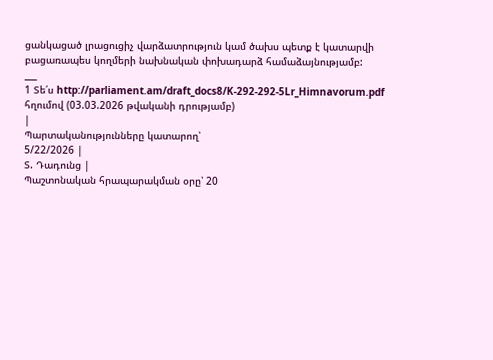ցանկացած լրացուցիչ վարձատրություն կամ ծախս պետք է կատարվի բացառապես կողմերի նախնական փոխադարձ համաձայնությամբ:
___
1 Տե՛ս http://parliament.am/draft_docs8/K-292-292-5Lr_Himnavorum.pdf հղումով (03.03.2026 թվականի դրությամբ)
|
Պարտականությունները կատարող՝
5/22/2026 |
Տ. Դադունց |
Պաշտոնական հրապարակման օրը՝ 20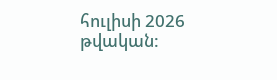հուլիսի 2026 թվական: